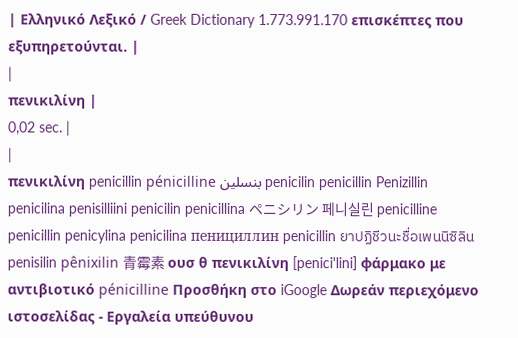| Ελληνικό Λεξικό / Greek Dictionary 1.773.991.170 επισκέπτες που εξυπηρετούνται. |
|
πενικιλίνη |
0,02 sec. |
|
πενικιλίνη penicillin pénicilline بنسلين penicilin penicillin Penizillin penicilina penisilliini penicilin penicillina ペニシリン 페니실린 penicilline penicillin penicylina penicilina пенициллин penicillin ยาปฏิชีวนะชื่อเพนนิซิลิน penisilin pênixilin 青霉素 ουσ θ πενικιλίνη [penici'lini] φάρμακο με αντιβιοτικό pénicilline Προσθήκη στο iGoogle Δωρεάν περιεχόμενο ιστοσελίδας - Εργαλεία υπεύθυνου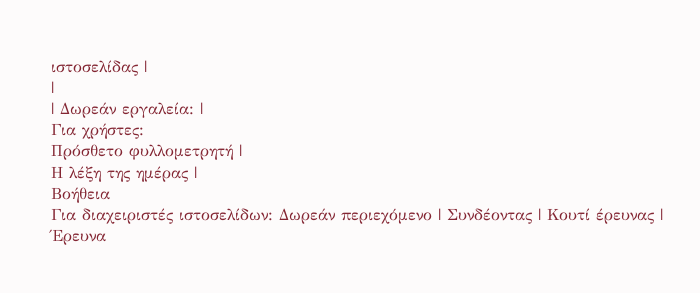ιστοσελίδας |
|
| Δωρεάν εργαλεία: |
Για χρήστες:
Πρόσθετο φυλλομετρητή |
Η λέξη της ημέρας |
Βοήθεια
Για διαχειριστές ιστοσελίδων: Δωρεάν περιεχόμενο | Συνδέοντας | Κουτί έρευνας | Έρευνα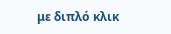με διπλό κλικ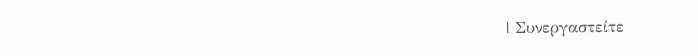| Συνεργαστείτε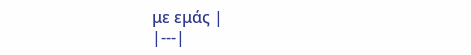με εμάς |
|---|